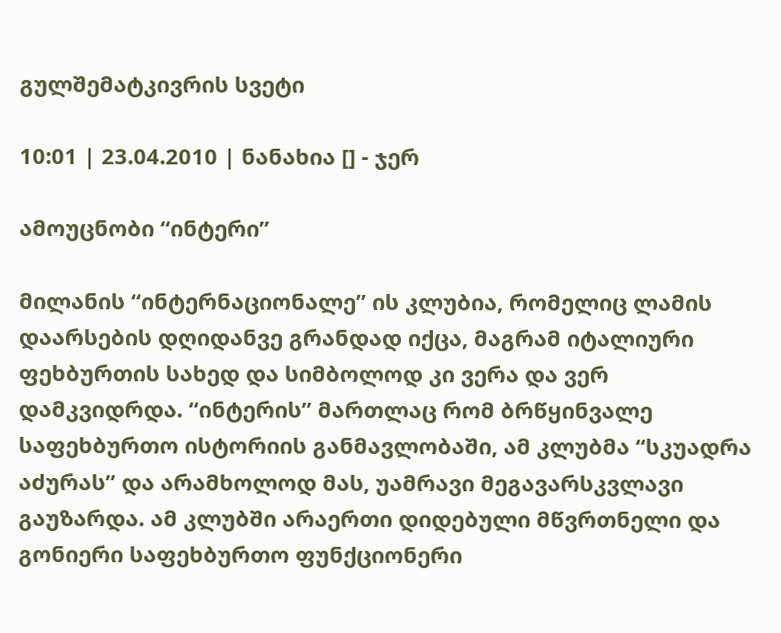გულშემატკივრის სვეტი

10:01 | 23.04.2010 | ნანახია [] - ჯერ

ამოუცნობი “ინტერი”

მილანის “ინტერნაციონალე” ის კლუბია, რომელიც ლამის დაარსების დღიდანვე გრანდად იქცა, მაგრამ იტალიური ფეხბურთის სახედ და სიმბოლოდ კი ვერა და ვერ დამკვიდრდა. “ინტერის” მართლაც რომ ბრწყინვალე საფეხბურთო ისტორიის განმავლობაში, ამ კლუბმა “სკუადრა აძურას” და არამხოლოდ მას, უამრავი მეგავარსკვლავი გაუზარდა. ამ კლუბში არაერთი დიდებული მწვრთნელი და გონიერი საფეხბურთო ფუნქციონერი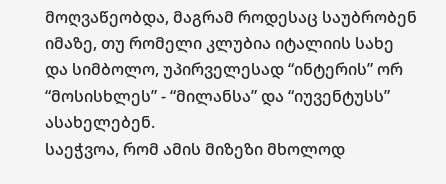მოღვაწეობდა, მაგრამ როდესაც საუბრობენ იმაზე, თუ რომელი კლუბია იტალიის სახე და სიმბოლო, უპირველესად “ინტერის” ორ “მოსისხლეს” - “მილანსა” და “იუვენტუსს” ასახელებენ.
საეჭვოა, რომ ამის მიზეზი მხოლოდ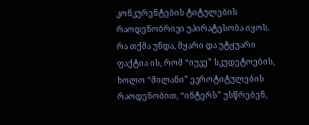კონკურენტების ტიტულების რაოდენობრივი უპირატესობა იყოს. რა თქმა უნდა, მყარი და უტყუარი ფაქტია ის, რომ “იუვე” სკუდეტოების, ხოლო “მილანი” ევროტიტულების რაოდენობით, “ინტერს” უსწრებენ,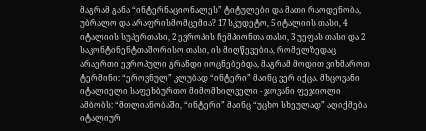მაგრამ განა “ინტერნაციონალეს” ტიტულები და მათი რაოდენობა, უბრალო და არაფრისმომცემია? 17 სკუდეტო, 5 იტალიის თასი, 4 იტალიის სუპერთასი, 2 ევროპის ჩემპიონთა თასი, 3 უეფას თასი და 2 საკონტინენტთაშორისო თასი, ის მიღწევებია, რომელზედაც არაერთი ევროპული გრანდი იოცნებებდა, მაგრამ მოდით ვიხმაროთ ტერმინი: “ეროვნულ” კლუბად “ინტერი” მაინც ვერ იქცა. მხცოვანი იტალიელი საფეხბურთო მიმომხილველი - ჯოვანი ფეჯიოლი ამბობს: “მთლიანობაში, “ინტერი” მაინც “უცხო სხეულად” აღიქმება იტალიურ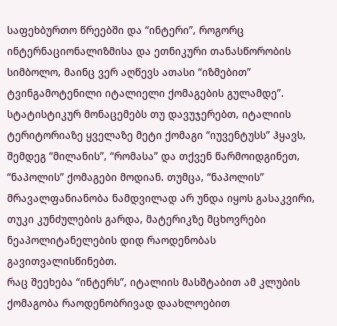საფეხბურთო წრეებში და “ინტერი”, როგორც ინტერნაციონალიზმისა და ეთნიკური თანასწორობის სიმბოლო, მაინც ვერ აღწევს ათასი “იზმებით” ტვინგამოტენილი იტალიელი ქომაგების გულამდე”.
სტატისტიკურ მონაცემებს თუ დავუჯერებთ, იტალიის ტერიტორიაზე ყველაზე მეტი ქომაგი “იუვენტუსს” ჰყავს, შემდეგ “მილანის”, “რომასა” და თქვენ წარმოიდგინეთ, “ნაპოლის” ქომაგები მოდიან. თუმცა, “ნაპოლის” მრავალფანიანობა ნამდვილად არ უნდა იყოს გასაკვირი, თუკი კუნძულების გარდა, მატერიკზე მცხოვრები ნეაპოლიტანელების დიდ რაოდენობას გავითვალისწინებთ.
რაც შეეხება “ინტერს”, იტალიის მასშტაბით ამ კლუბის ქომაგობა რაოდენობრივად დაახლოებით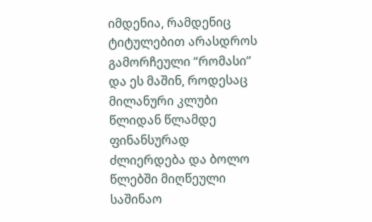იმდენია, რამდენიც ტიტულებით არასდროს გამორჩეული “რომასი” და ეს მაშინ, როდესაც მილანური კლუბი წლიდან წლამდე ფინანსურად ძლიერდება და ბოლო წლებში მიღწეული საშინაო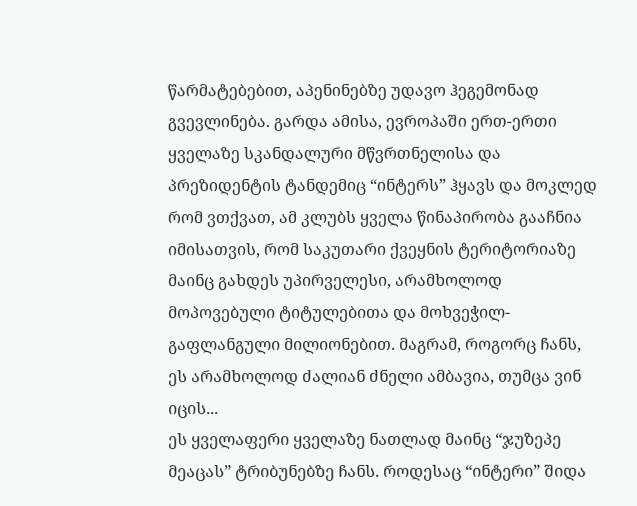წარმატებებით, აპენინებზე უდავო ჰეგემონად გვევლინება. გარდა ამისა, ევროპაში ერთ-ერთი ყველაზე სკანდალური მწვრთნელისა და პრეზიდენტის ტანდემიც “ინტერს” ჰყავს და მოკლედ რომ ვთქვათ, ამ კლუბს ყველა წინაპირობა გააჩნია იმისათვის, რომ საკუთარი ქვეყნის ტერიტორიაზე მაინც გახდეს უპირველესი, არამხოლოდ მოპოვებული ტიტულებითა და მოხვეჭილ-გაფლანგული მილიონებით. მაგრამ, როგორც ჩანს, ეს არამხოლოდ ძალიან ძნელი ამბავია, თუმცა ვინ იცის...
ეს ყველაფერი ყველაზე ნათლად მაინც “ჯუზეპე მეაცას” ტრიბუნებზე ჩანს. როდესაც “ინტერი” შიდა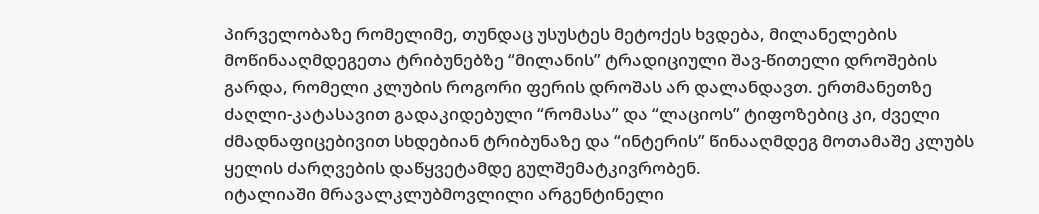პირველობაზე რომელიმე, თუნდაც უსუსტეს მეტოქეს ხვდება, მილანელების მოწინააღმდეგეთა ტრიბუნებზე “მილანის” ტრადიციული შავ-წითელი დროშების გარდა, რომელი კლუბის როგორი ფერის დროშას არ დალანდავთ. ერთმანეთზე ძაღლი-კატასავით გადაკიდებული “რომასა” და “ლაციოს” ტიფოზებიც კი, ძველი ძმადნაფიცებივით სხდებიან ტრიბუნაზე და “ინტერის” წინააღმდეგ მოთამაშე კლუბს ყელის ძარღვების დაწყვეტამდე გულშემატკივრობენ.
იტალიაში მრავალკლუბმოვლილი არგენტინელი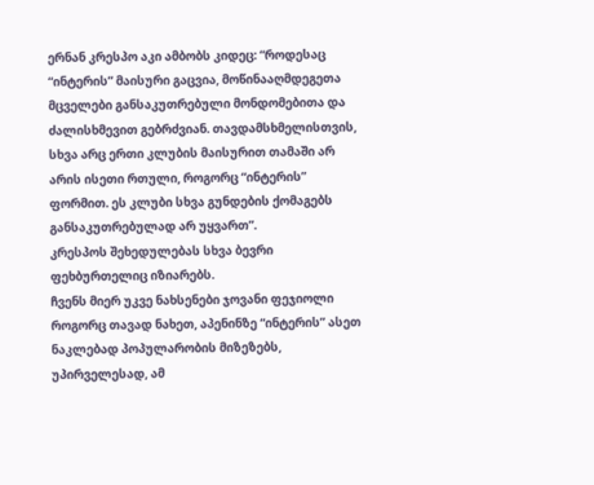ერნან კრესპო აკი ამბობს კიდეც: “როდესაც “ინტერის” მაისური გაცვია, მოწინააღმდეგეთა მცველები განსაკუთრებული მონდომებითა და ძალისხმევით გებრძვიან. თავდამსხმელისთვის, სხვა არც ერთი კლუბის მაისურით თამაში არ არის ისეთი რთული, როგორც “ინტერის” ფორმით. ეს კლუბი სხვა გუნდების ქომაგებს განსაკუთრებულად არ უყვართ”.
კრესპოს შეხედულებას სხვა ბევრი ფეხბურთელიც იზიარებს.
ჩვენს მიერ უკვე ნახსენები ჯოვანი ფეჯიოლი როგორც თავად ნახეთ, აპენინზე “ინტერის” ასეთ ნაკლებად პოპულარობის მიზეზებს, უპირველესად, ამ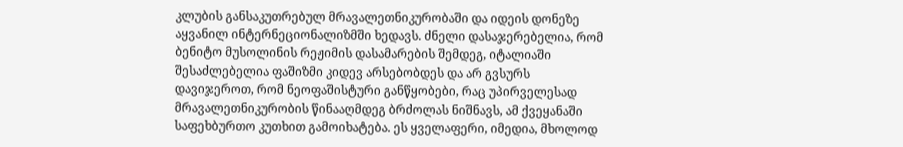კლუბის განსაკუთრებულ მრავალეთნიკურობაში და იდეის დონეზე აყვანილ ინტერნეციონალიზმში ხედავს. ძნელი დასაჯერებელია, რომ ბენიტო მუსოლინის რეჟიმის დასამარების შემდეგ, იტალიაში შესაძლებელია ფაშიზმი კიდევ არსებობდეს და არ გვსურს დავიჯეროთ, რომ ნეოფაშისტური განწყობები, რაც უპირველესად მრავალეთნიკურობის წინააღმდეგ ბრძოლას ნიშნავს, ამ ქვეყანაში საფეხბურთო კუთხით გამოიხატება. ეს ყველაფერი, იმედია, მხოლოდ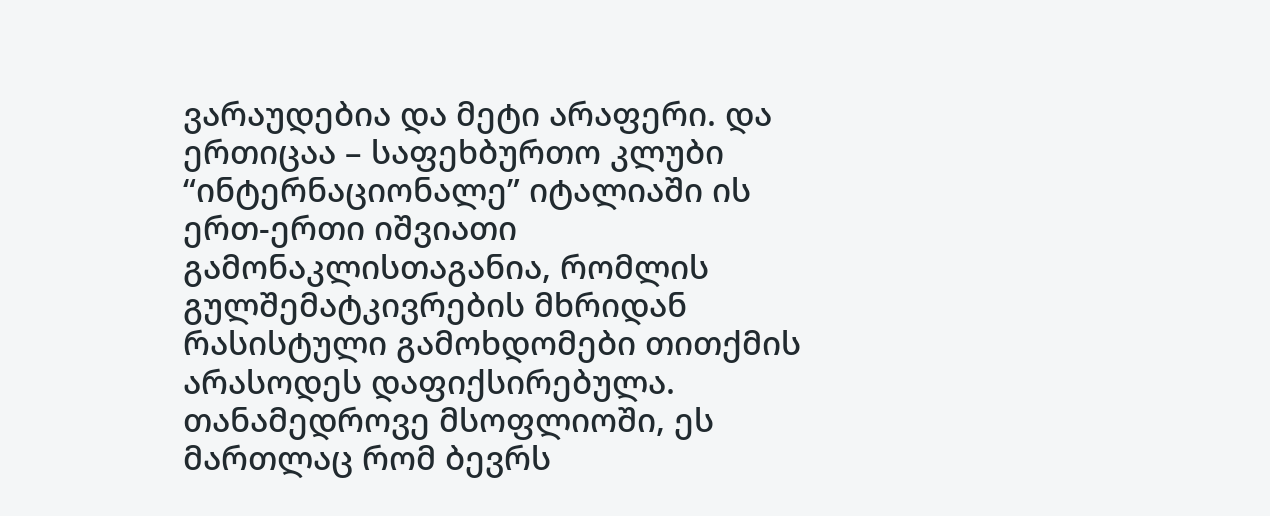ვარაუდებია და მეტი არაფერი. და ერთიცაა – საფეხბურთო კლუბი “ინტერნაციონალე” იტალიაში ის ერთ-ერთი იშვიათი გამონაკლისთაგანია, რომლის გულშემატკივრების მხრიდან რასისტული გამოხდომები თითქმის არასოდეს დაფიქსირებულა. თანამედროვე მსოფლიოში, ეს მართლაც რომ ბევრს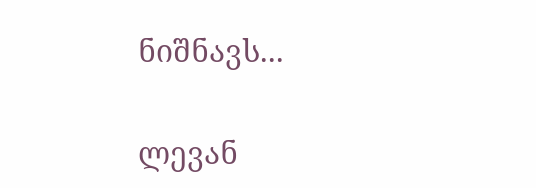ნიშნავს...

ლევან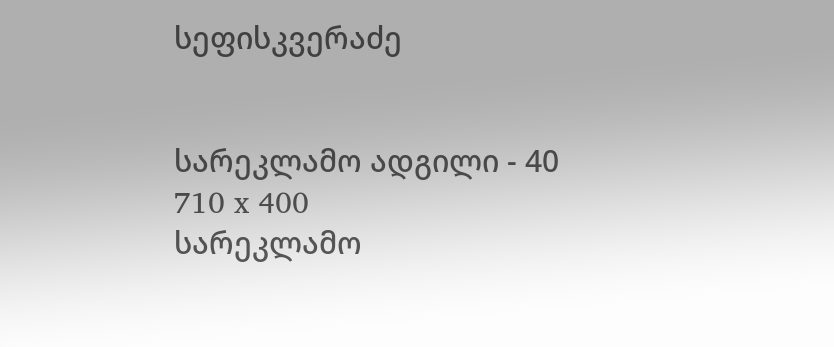სეფისკვერაძე


სარეკლამო ადგილი - 40
710 x 400
სარეკლამო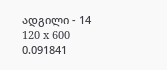ადგილი - 14
120 x 600
0.091841